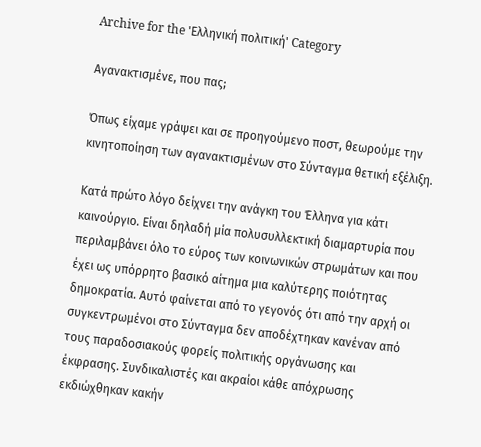Archive for the 'Ελληνική πολιτική' Category

Αγανακτισμένε, που πας;

Όπως είχαμε γράψει και σε προηγούμενο ποστ, θεωρούμε την κινητοποίηση των αγανακτισμένων στο Σύνταγμα θετική εξέλιξη.

Κατά πρώτο λόγο δείχνει την ανάγκη του Έλληνα για κάτι καινούργιο. Είναι δηλαδή μία πολυσυλλεκτική διαμαρτυρία που περιλαμβάνει όλο το εύρος των κοινωνικών στρωμάτων και που έχει ως υπόρρητο βασικό αίτημα μια καλύτερης ποιότητας δημοκρατία. Αυτό φαίνεται από το γεγονός ότι από την αρχή οι συγκεντρωμένοι στο Σύνταγμα δεν αποδέχτηκαν κανέναν από τους παραδοσιακούς φορείς πολιτικής οργάνωσης και έκφρασης. Συνδικαλιστές και ακραίοι κάθε απόχρωσης εκδιώχθηκαν κακήν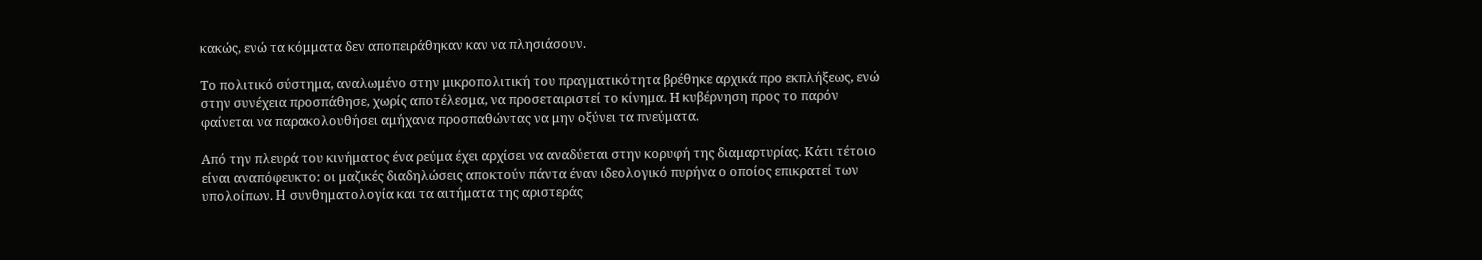κακώς, ενώ τα κόμματα δεν αποπειράθηκαν καν να πλησιάσουν.

Το πολιτικό σύστημα, αναλωμένο στην μικροπολιτική του πραγματικότητα βρέθηκε αρχικά προ εκπλήξεως, ενώ στην συνέχεια προσπάθησε, χωρίς αποτέλεσμα, να προσεταιριστεί το κίνημα. Η κυβέρνηση προς το παρόν φαίνεται να παρακολουθήσει αμήχανα προσπαθώντας να μην οξύνει τα πνεύματα.

Από την πλευρά του κινήματος ένα ρεύμα έχει αρχίσει να αναδύεται στην κορυφή της διαμαρτυρίας. Κάτι τέτοιο είναι αναπόφευκτο: οι μαζικές διαδηλώσεις αποκτούν πάντα έναν ιδεολογικό πυρήνα ο οποίος επικρατεί των υπολοίπων. H συνθηματολογία και τα αιτήματα της αριστεράς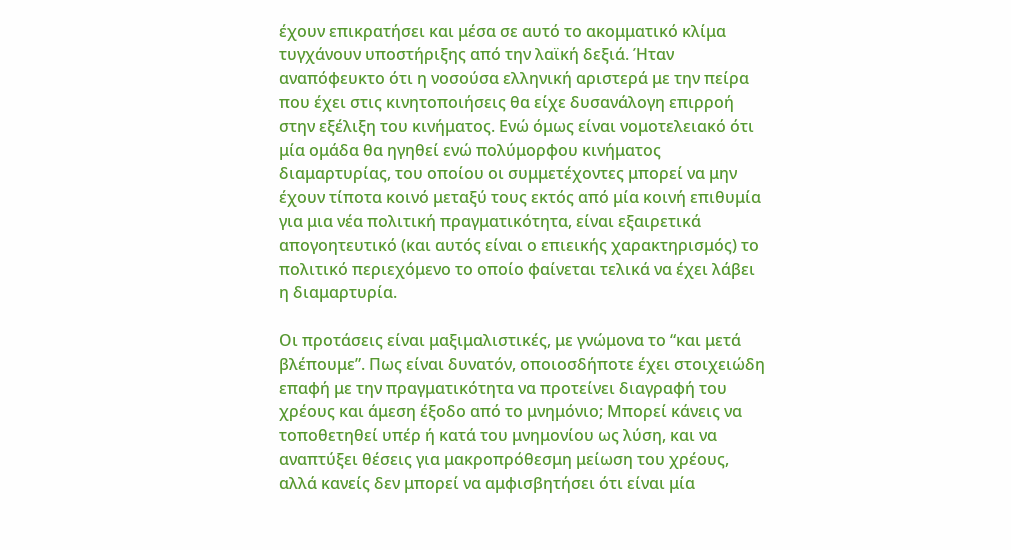έχουν επικρατήσει και μέσα σε αυτό το ακομματικό κλίμα τυγχάνουν υποστήριξης από την λαϊκή δεξιά. Ήταν αναπόφευκτο ότι η νοσούσα ελληνική αριστερά με την πείρα που έχει στις κινητοποιήσεις θα είχε δυσανάλογη επιρροή στην εξέλιξη του κινήματος. Ενώ όμως είναι νομοτελειακό ότι μία ομάδα θα ηγηθεί ενώ πολύμορφου κινήματος διαμαρτυρίας, του οποίου οι συμμετέχοντες μπορεί να μην έχουν τίποτα κοινό μεταξύ τους εκτός από μία κοινή επιθυμία για μια νέα πολιτική πραγματικότητα, είναι εξαιρετικά απογοητευτικό (και αυτός είναι ο επιεικής χαρακτηρισμός) το  πολιτικό περιεχόμενο το οποίο φαίνεται τελικά να έχει λάβει η διαμαρτυρία.

Οι προτάσεις είναι μαξιμαλιστικές, με γνώμονα το “και μετά βλέπουμε”. Πως είναι δυνατόν, οποιοσδήποτε έχει στοιχειώδη επαφή με την πραγματικότητα να προτείνει διαγραφή του χρέους και άμεση έξοδο από το μνημόνιο; Μπορεί κάνεις να τοποθετηθεί υπέρ ή κατά του μνημονίου ως λύση, και να αναπτύξει θέσεις για μακροπρόθεσμη μείωση του χρέους, αλλά κανείς δεν μπορεί να αμφισβητήσει ότι είναι μία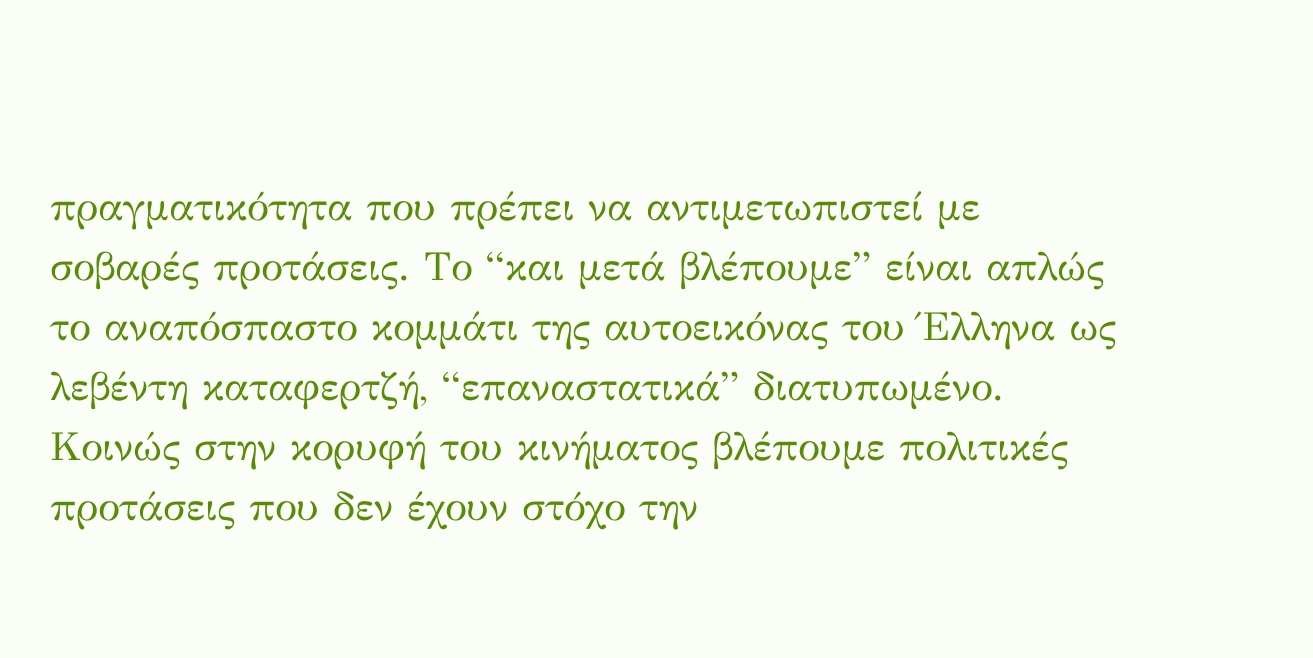πραγματικότητα που πρέπει να αντιμετωπιστεί με σοβαρές προτάσεις. Το “και μετά βλέπουμε” είναι απλώς το αναπόσπαστο κομμάτι της αυτοεικόνας του Έλληνα ως λεβέντη καταφερτζή, “επαναστατικά” διατυπωμένο. Κοινώς στην κορυφή του κινήματος βλέπουμε πολιτικές προτάσεις που δεν έχουν στόχο την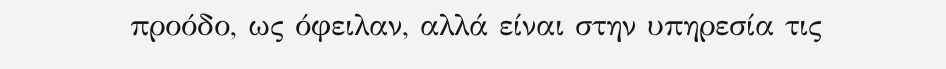προόδο, ως όφειλαν, αλλά είναι στην υπηρεσία τις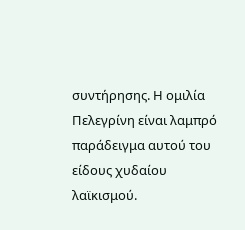συντήρησης. Η ομιλία Πελεγρίνη είναι λαμπρό παράδειγμα αυτού του είδους χυδαίου λαϊκισμού.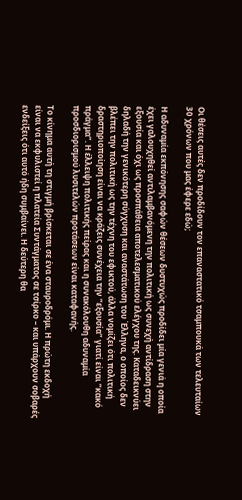Οι θέσεις αυτές δεν προδίδουν τον επαναστατικό τσαμπουκά των τελευταίων 30 χρόνων που μας έφερε εδώ;

Η αδυναμία εκπόνησης σαφών θέσεων δυστυχώς προδίδει μία γενιά η οποία έχει γαλουχηθεί αντιλαμβανόμενη την πολιτική ως συνεχή αντίδραση στην εξουσία και όχι ως προσπάθεια αποτελεσματικού ελέγχου της. Καταδεικνύει δηλαδή την γενικότερη σύγχυση και αναστάτωση του Έλληνα, ο οποίος δεν βλέπει την πολιτική ως την τέχνη του εφικτού, άλλα νομίζει ότι πολιτική δραστηριοποίηση είναι να κράζεις συνέχεια την “εξουσία” γιατί είναι “κακό πράγμα”. Η έλλειψη πολιτικής πείρας και η συνακόλουθη αδυναμία προσδιορισμού λυσιτελών προτάσεων είναι καταφανής.

Το κίνημα αυτή τη στιγμή βρίσκεται σε ένα σταυροδρόμι. Η πρώτη εκδοχή είναι να εκφυλιστεί η πλατεία Συντάγματος σε τσίρκο – και υπάρχουν σοβαρές ενδείξεις ότι αυτό ήδη συμβαίνει. Η δεύτερη θα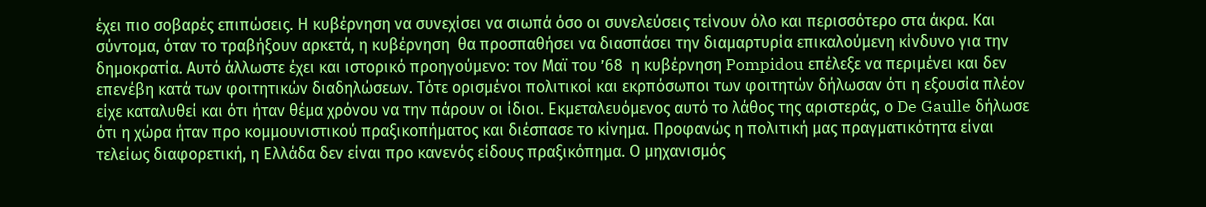έχει πιο σοβαρές επιπώσεις. Η κυβέρνηση να συνεχίσει να σιωπά όσο οι συνελεύσεις τείνουν όλο και περισσότερο στα άκρα. Και σύντομα, όταν το τραβήξουν αρκετά, η κυβέρνηση  θα προσπαθήσει να διασπάσει την διαμαρτυρία επικαλούμενη κίνδυνο για την δημοκρατία. Αυτό άλλωστε έχει και ιστορικό προηγούμενο: τον Μαϊ του ’68  η κυβέρνηση Pompidou επέλεξε να περιμένει και δεν επενέβη κατά των φοιτητικών διαδηλώσεων. Τότε ορισμένοι πολιτικοί και εκρπόσωποι των φοιτητών δήλωσαν ότι η εξουσία πλέον είχε καταλυθεί και ότι ήταν θέμα χρόνου να την πάρουν οι ίδιοι. Εκμεταλευόμενος αυτό το λάθος της αριστεράς, ο De Gaulle δήλωσε ότι η χώρα ήταν προ κομμουνιστικού πραξικοπήματος και διέσπασε το κίνημα. Προφανώς η πολιτική μας πραγματικότητα είναι τελείως διαφορετική, η Ελλάδα δεν είναι προ κανενός είδους πραξικόπημα. Ο μηχανισμός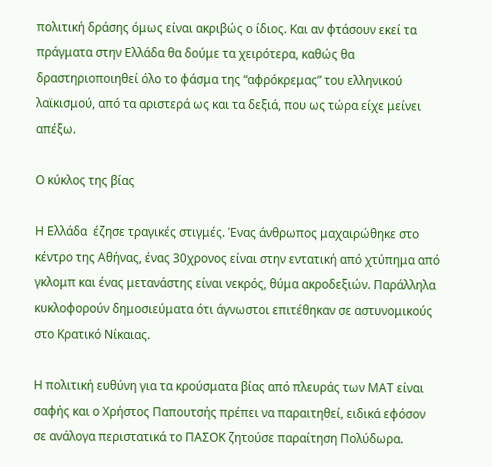πολιτική δράσης όμως είναι ακριβώς ο ίδιος. Και αν φτάσουν εκεί τα πράγματα στην Ελλάδα θα δούμε τα χειρότερα, καθώς θα δραστηριοποιηθεί όλο το φάσμα της “αφρόκρεμας” του ελληνικού λαϊκισμού, από τα αριστερά ως και τα δεξιά, που ως τώρα είχε μείνει απέξω.

Ο κύκλος της βίας

Η Ελλάδα  έζησε τραγικές στιγμές. Ένας άνθρωπος μαχαιρώθηκε στο κέντρο της Αθήνας, ένας 30χρονος είναι στην εντατική από χτύπημα από γκλομπ και ένας μετανάστης είναι νεκρός, θύμα ακροδεξιών. Παράλληλα κυκλοφορούν δημοσιεύματα ότι άγνωστοι επιτέθηκαν σε αστυνομικούς στο Κρατικό Νίκαιας.

Η πολιτική ευθύνη για τα κρούσματα βίας από πλευράς των ΜΑΤ είναι σαφής και ο Χρήστος Παπουτσής πρέπει να παραιτηθεί, ειδικά εφόσον σε ανάλογα περιστατικά το ΠΑΣΟΚ ζητούσε παραίτηση Πολύδωρα.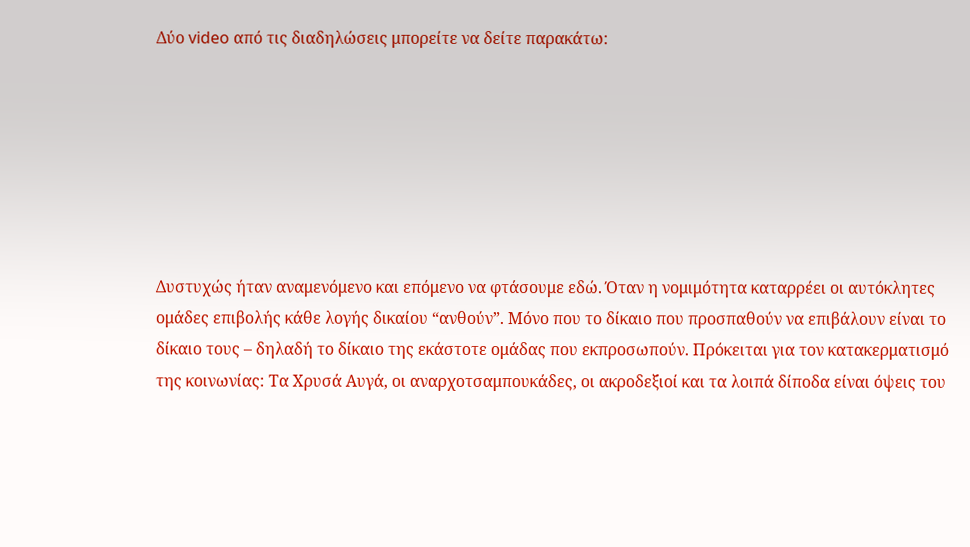Δύο video από τις διαδηλώσεις μπορείτε να δείτε παρακάτω:







Δυστυχώς ήταν αναμενόμενο και επόμενο να φτάσουμε εδώ. Όταν η νομιμότητα καταρρέει οι αυτόκλητες ομάδες επιβολής κάθε λογής δικαίου “ανθούν”. Μόνο που το δίκαιο που προσπαθούν να επιβάλουν είναι το δίκαιο τους – δηλαδή το δίκαιο της εκάστοτε ομάδας που εκπροσωπούν. Πρόκειται για τον κατακερματισμό της κοινωνίας: Τα Χρυσά Αυγά, οι αναρχοτσαμπουκάδες, οι ακροδεξιοί και τα λοιπά δίποδα είναι όψεις του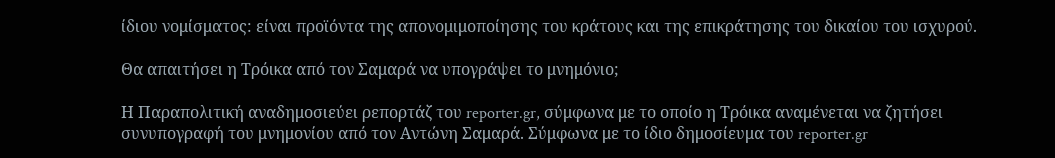ίδιου νομίσματος: είναι προϊόντα της απονομιμοποίησης του κράτους και της επικράτησης του δικαίου του ισχυρού.

Θα απαιτήσει η Τρόικα από τον Σαμαρά να υπογράψει το μνημόνιο;

Η Παραπολιτική αναδημοσιεύει ρεπορτάζ του reporter.gr, σύμφωνα με το οποίο η Τρόικα αναμένεται να ζητήσει συνυπογραφή του μνημονίου από τον Αντώνη Σαμαρά. Σύμφωνα με το ίδιο δημοσίευμα του reporter.gr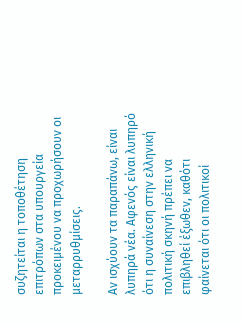συζητείται η τοποθέτηση επιτρόπων στα υπουργεία προκειμένου να προχωρήσουν οι μεταρρυθμίσεις.

Αν ισχύουν τα παραπάνω, είναι λυπηρά νέα. Αφενός είναι λυπηρό ότι η συναίνεση στην ελληνική πολιτική σκηνή πρέπει να επιβληθεί έξωθεν, καθότι φαίνεται ότι οι πολιτικοί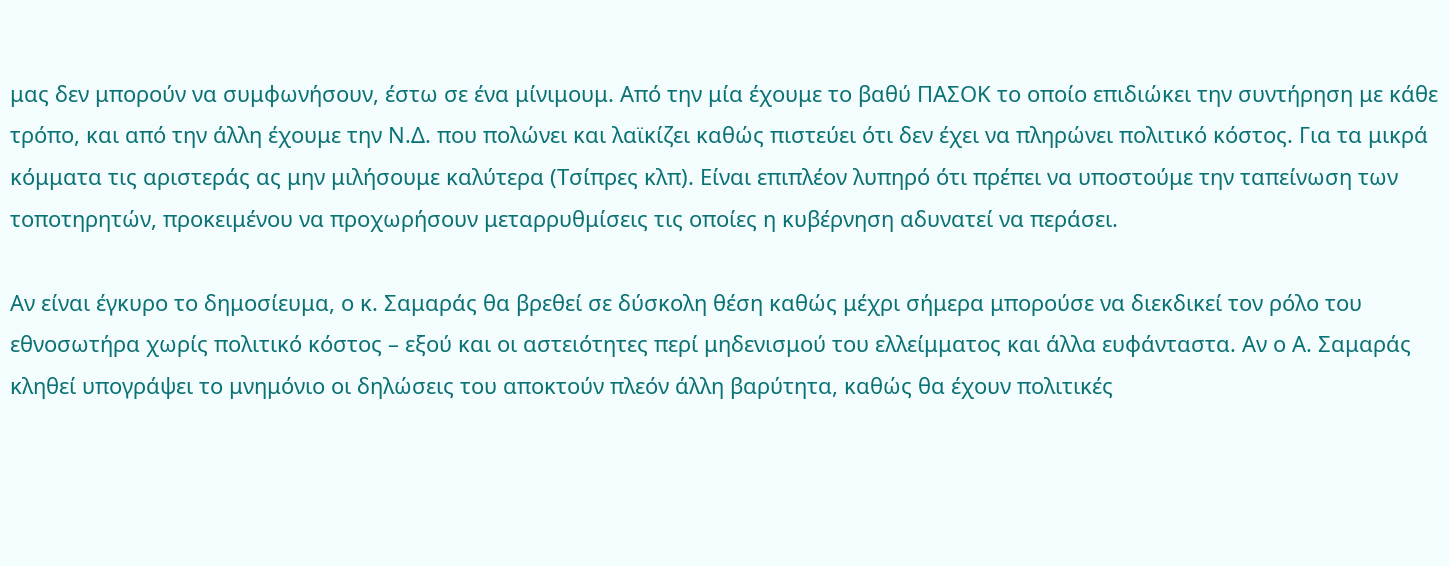μας δεν μπορούν να συμφωνήσουν, έστω σε ένα μίνιμουμ. Από την μία έχουμε το βαθύ ΠΑΣΟΚ το οποίο επιδιώκει την συντήρηση με κάθε τρόπο, και από την άλλη έχουμε την Ν.Δ. που πολώνει και λαϊκίζει καθώς πιστεύει ότι δεν έχει να πληρώνει πολιτικό κόστος. Για τα μικρά κόμματα τις αριστεράς ας μην μιλήσουμε καλύτερα (Τσίπρες κλπ). Είναι επιπλέον λυπηρό ότι πρέπει να υποστούμε την ταπείνωση των τοποτηρητών, προκειμένου να προχωρήσουν μεταρρυθμίσεις τις οποίες η κυβέρνηση αδυνατεί να περάσει.

Αν είναι έγκυρο το δημοσίευμα, ο κ. Σαμαράς θα βρεθεί σε δύσκολη θέση καθώς μέχρι σήμερα μπορούσε να διεκδικεί τον ρόλο του εθνοσωτήρα χωρίς πολιτικό κόστος – εξού και οι αστειότητες περί μηδενισμού του ελλείμματος και άλλα ευφάνταστα. Αν ο Α. Σαμαράς κληθεί υπογράψει το μνημόνιο οι δηλώσεις του αποκτούν πλεόν άλλη βαρύτητα, καθώς θα έχουν πολιτικές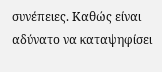συνέπειες. Καθώς είναι αδύνατο να καταψηφίσει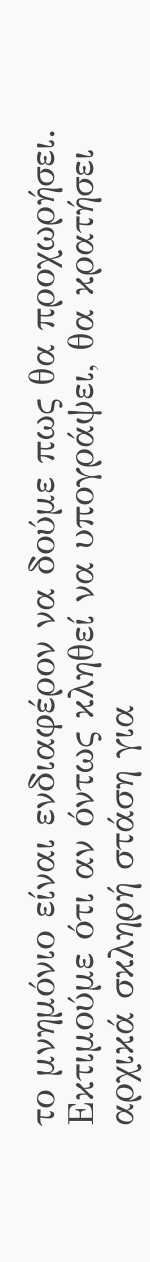το μνημόνιο είναι ενδιαφέρον να δούμε πως θα προχωρήσει. Εκτιμούμε ότι αν όντως κληθεί να υπογράψει, θα κρατήσει αρχικά σκληρή στάση για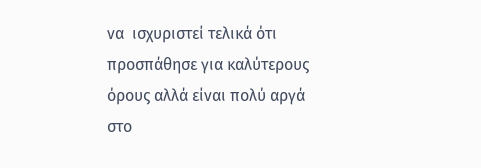να  ισχυριστεί τελικά ότι προσπάθησε για καλύτερους όρους αλλά είναι πολύ αργά στο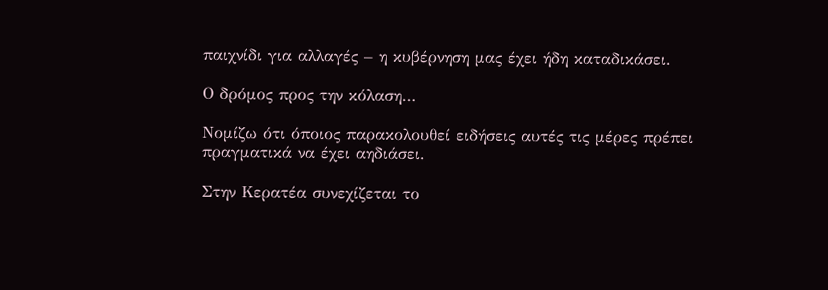παιχνίδι για αλλαγές – η κυβέρνηση μας έχει ήδη καταδικάσει.

Ο δρόμος προς την κόλαση…

Νομίζω ότι όποιος παρακολουθεί ειδήσεις αυτές τις μέρες πρέπει πραγματικά να έχει αηδιάσει.

Στην Κερατέα συνεχίζεται το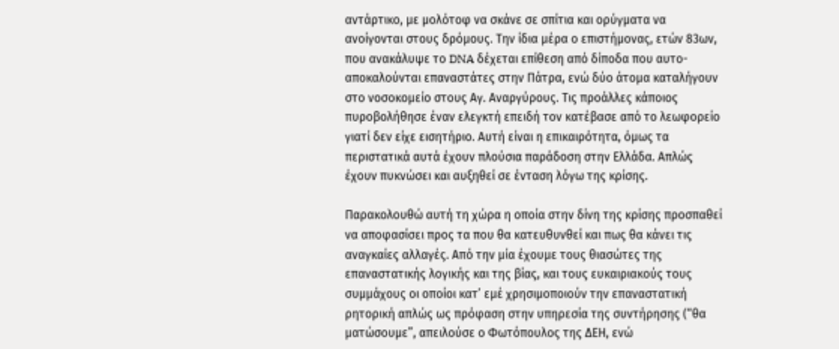αντάρτικο, με μολότοφ να σκάνε σε σπίτια και ορύγματα να ανοίγονται στους δρόμους. Την ίδια μέρα ο επιστήμονας, ετών 83ων, που ανακάλυψε το DNA δέχεται επίθεση από δίποδα που αυτο-αποκαλούνται επαναστάτες στην Πάτρα, ενώ δύο άτομα καταλήγουν στο νοσοκομείο στους Αγ. Αναργύρους. Τις προάλλες κάποιος πυροβολήθησε έναν ελεγκτή επειδή τον κατέβασε από το λεωφορείο γιατί δεν είχε εισητήριο. Αυτή είναι η επικαιρότητα, όμως τα περιστατικά αυτά έχουν πλούσια παράδοση στην Ελλάδα. Απλώς έχουν πυκνώσει και αυξηθεί σε ένταση λόγω της κρίσης.

Παρακολουθώ αυτή τη χώρα η οποία στην δίνη της κρίσης προσπαθεί να αποφασίσει προς τα που θα κατευθυνθεί και πως θα κάνει τις αναγκαίες αλλαγές. Από την μία έχουμε τους θιασώτες της επαναστατικής λογικής και της βίας, και τους ευκαιριακούς τους συμμάχους οι οποίοι κατ’ εμέ χρησιμοποιούν την επαναστατική ρητορική απλώς ως πρόφαση στην υπηρεσία της συντήρησης (“θα ματώσουμε”, απειλούσε ο Φωτόπουλος της ΔΕΗ, ενώ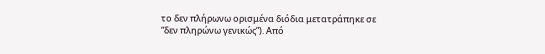το δεν πλήρωνω ορισμένα διόδια μετατράπηκε σε “δεν πληρώνω γενικώς”). Από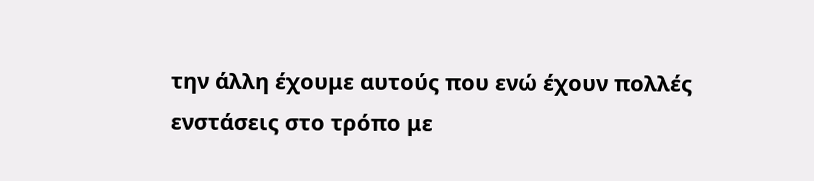την άλλη έχουμε αυτούς που ενώ έχουν πολλές ενστάσεις στο τρόπο με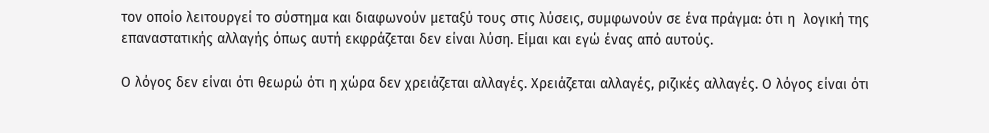τον οποίο λειτουργεί το σύστημα και διαφωνούν μεταξύ τους στις λύσεις, συμφωνούν σε ένα πράγμα: ότι η  λογική της επαναστατικής αλλαγής όπως αυτή εκφράζεται δεν είναι λύση. Είμαι και εγώ ένας από αυτούς.

Ο λόγος δεν είναι ότι θεωρώ ότι η χώρα δεν χρειάζεται αλλαγές. Χρειάζεται αλλαγές, ριζικές αλλαγές. Ο λόγος είναι ότι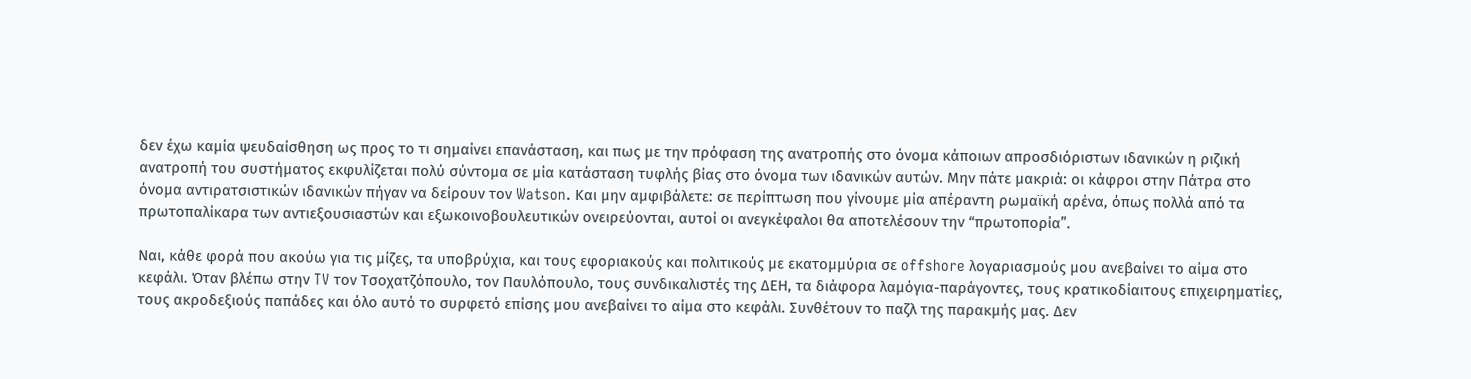δεν έχω καμία ψευδαίσθηση ως προς το τι σημαίνει επανάσταση, και πως με την πρόφαση της ανατροπής στο όνομα κάποιων απροσδιόριστων ιδανικών η ριζική ανατροπή του συστήματος εκφυλίζεται πολύ σύντομα σε μία κατάσταση τυφλής βίας στο όνομα των ιδανικών αυτών. Μην πάτε μακριά: οι κάφροι στην Πάτρα στο όνομα αντιρατσιστικών ιδανικών πήγαν να δείρουν τον Watson. Και μην αμφιβάλετε: σε περίπτωση που γίνουμε μία απέραντη ρωμαϊκή αρένα, όπως πολλά από τα πρωτοπαλίκαρα των αντιεξουσιαστών και εξωκοινοβουλευτικών ονειρεύονται, αυτοί οι ανεγκέφαλοι θα αποτελέσουν την “πρωτοπορία”.

Ναι, κάθε φορά που ακούω για τις μίζες, τα υποβρύχια, και τους εφοριακούς και πολιτικούς με εκατομμύρια σε offshore λογαριασμούς μου ανεβαίνει το αίμα στο κεφάλι. Όταν βλέπω στην TV τον Τσοχατζόπουλο, τον Παυλόπουλο, τους συνδικαλιστές της ΔΕΗ, τα διάφορα λαμόγια-παράγοντες, τους κρατικοδίαιτους επιχειρηματίες, τους ακροδεξιούς παπάδες και όλο αυτό το συρφετό επίσης μου ανεβαίνει το αίμα στο κεφάλι. Συνθέτουν το παζλ της παρακμής μας. Δεν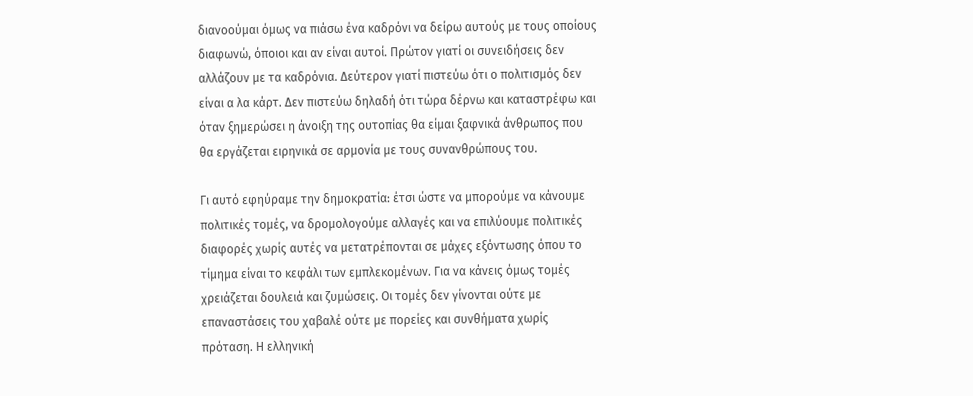διανοούμαι όμως να πιάσω ένα καδρόνι να δείρω αυτούς με τους οποίους διαφωνώ, όποιοι και αν είναι αυτοί. Πρώτον γιατί οι συνειδήσεις δεν αλλάζουν με τα καδρόνια. Δεύτερον γιατί πιστεύω ότι ο πολιτισμός δεν είναι α λα κάρτ. Δεν πιστεύω δηλαδή ότι τώρα δέρνω και καταστρέφω και όταν ξημερώσει η άνοιξη της ουτοπίας θα είμαι ξαφνικά άνθρωπος που θα εργάζεται ειρηνικά σε αρμονία με τους συνανθρώπους του.

Γι αυτό εφηύραμε την δημοκρατία: έτσι ώστε να μπορούμε να κάνουμε πολιτικές τομές, να δρομολογούμε αλλαγές και να επιλύουμε πολιτικές διαφορές χωρίς αυτές να μετατρέπονται σε μάχες εξόντωσης όπου το τίμημα είναι το κεφάλι των εμπλεκομένων. Για να κάνεις όμως τομές χρειάζεται δουλειά και ζυμώσεις. Οι τομές δεν γίνονται ούτε με επαναστάσεις του χαβαλέ ούτε με πορείες και συνθήματα χωρίς πρόταση. Η ελληνική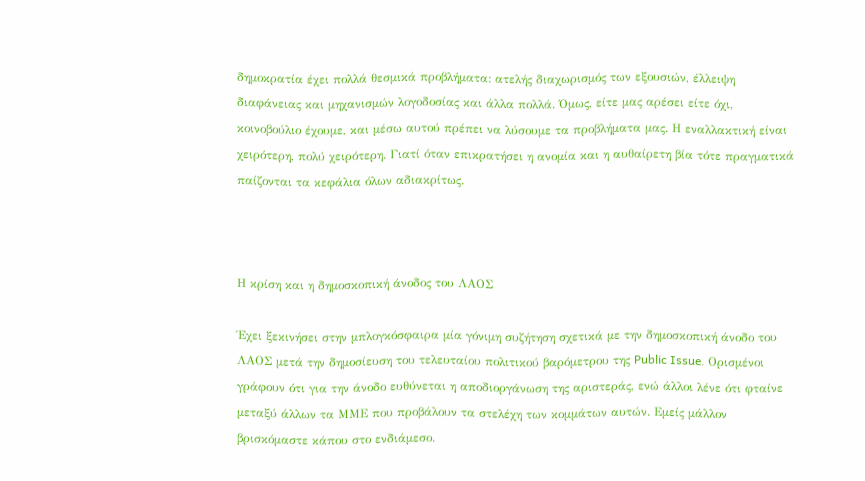δημοκρατία έχει πολλά θεσμικά προβλήματα: ατελής διαχωρισμός των εξουσιών, έλλειψη διαφάνειας και μηχανισμών λογοδοσίας και άλλα πολλά. Όμως, είτε μας αρέσει είτε όχι, κοινοβούλιο έχουμε, και μέσω αυτού πρέπει να λύσουμε τα προβλήματα μας. Η εναλλακτική είναι χειρότερη, πολύ χειρότερη. Γιατί όταν επικρατήσει η ανομία και η αυθαίρετη βία τότε πραγματικά παίζονται τα κεφάλια όλων αδιακρίτως.



Η κρίση και η δημοσκοπική άνοδος του ΛΑΟΣ

Έχει ξεκινήσει στην μπλογκόσφαιρα μία γόνιμη συζήτηση σχετικά με την δημοσκοπική άνοδο του ΛΑΟΣ μετά την δημοσίευση του τελευταίου πολιτικού βαρόμετρου της Public Issue. Ορισμένοι γράφουν ότι για την άνοδο ευθύνεται η αποδιοργάνωση της αριστεράς, ενώ άλλοι λένε ότι φταίνε μεταξύ άλλων τα ΜΜΕ που προβάλουν τα στελέχη των κομμάτων αυτών. Εμείς μάλλον βρισκόμαστε κάπου στο ενδιάμεσο.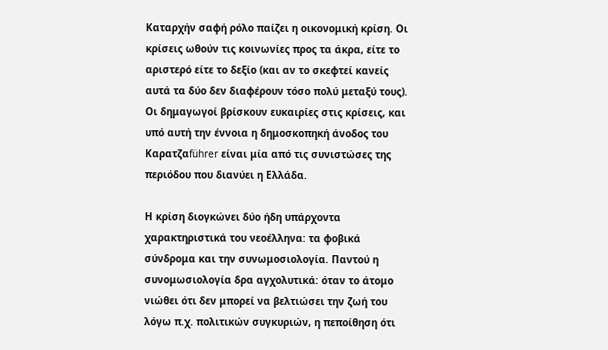Καταρχήν σαφή ρόλο παίζει η οικονομική κρίση. Οι κρίσεις ωθούν τις κοινωνίες προς τα άκρα, είτε το αριστερό είτε το δεξίο (και αν το σκεφτεί κανείς αυτά τα δύο δεν διαφέρουν τόσο πολύ μεταξύ τους). Οι δημαγωγοί βρίσκουν ευκαιρίες στις κρίσεις, και υπό αυτή την έννοια η δημοσκοπηκή άνοδος του Καρατζαführer είναι μία από τις συνιστώσες της περιόδου που διανύει η Ελλάδα.

Η κρίση διογκώνει δύο ήδη υπάρχοντα χαρακτηριστικά του νεοέλληνα: τα φοβικά σύνδρομα και την συνωμοσιολογία. Παντού η συνομωσιολογία δρα αγχολυτικά: όταν το άτομο νιώθει ότι δεν μπορεί να βελτιώσει την ζωή του λόγω π.χ. πολιτικών συγκυριών, η πεποίθηση ότι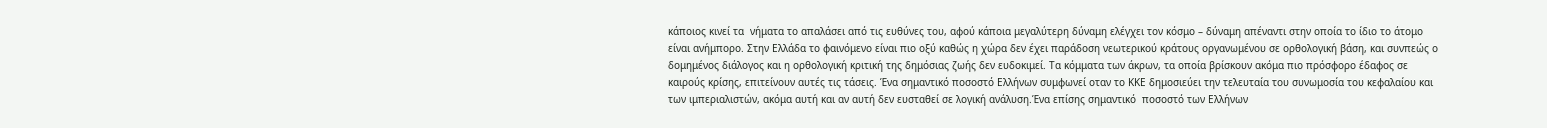κάποιος κινεί τα  νήματα το απαλάσει από τις ευθύνες του, αφού κάποια μεγαλύτερη δύναμη ελέγχει τον κόσμο – δύναμη απέναντι στην οποία το ίδιο το άτομο είναι ανήμπορο. Στην Ελλάδα το φαινόμενο είναι πιο οξύ καθώς η χώρα δεν έχει παράδοση νεωτερικού κράτους οργανωμένου σε ορθολογική βάση, και συνπεώς ο δομημένος διάλογος και η ορθολογική κριτική της δημόσιας ζωής δεν ευδοκιμεί. Τα κόμματα των άκρων, τα οποία βρίσκουν ακόμα πιο πρόσφορο έδαφος σε καιρούς κρίσης, επιτείνουν αυτές τις τάσεις. Ένα σημαντικό ποσοστό Ελλήνων συμφωνεί οταν το ΚΚΕ δημοσιεύει την τελευταία του συνωμοσία του κεφαλαίου και των ιμπεριαλιστών, ακόμα αυτή και αν αυτή δεν ευσταθεί σε λογική ανάλυση.Ένα επίσης σημαντικό  ποσοστό των Ελλήνων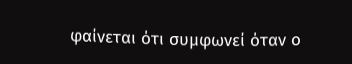φαίνεται ότι συμφωνεί όταν ο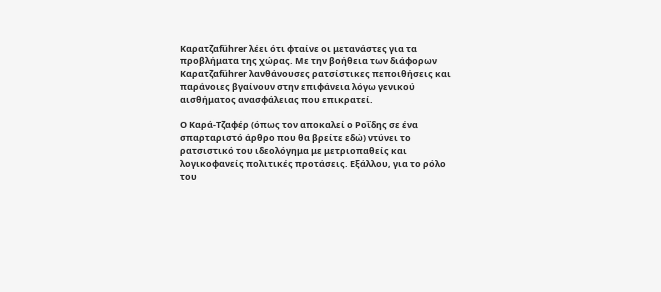Καρατζαführer λέει ότι φταίνε οι μετανάστες για τα προβλήματα της χώρας. Με την βοήθεια των διάφορων Καρατζαführer λανθάνουσες ρατσίστικες πεποιθήσεις και παράνοιες βγαίνουν στην επιφάνεια λόγω γενικού αισθήματος ανασφάλειας που επικρατεί.

Ο Καρά-Τζαφέρ (όπως τον αποκαλεί ο Ροΐδης σε ένα σπαρταριστό άρθρο που θα βρείτε εδώ) ντύνει το ρατσιστικό του ιδεολόγημα με μετριοπαθείς και λογικοφανείς πολιτικές προτάσεις. Εξάλλου, για το ρόλο του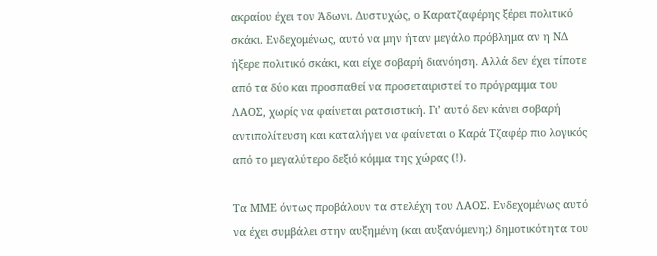ακραίου έχει τον Άδωνι. Δυστυχώς, ο Καρατζαφέρης ξέρει πολιτικό σκάκι. Ενδεχομένως, αυτό να μην ήταν μεγάλο πρόβλημα αν η ΝΔ ήξερε πολιτικό σκάκι, και είχε σοβαρή διανόηση. Αλλά δεν έχει τίποτε από τα δύο και προσπαθεί να προσεταιριστεί το πρόγραμμα του ΛΑΟΣ, χωρίς να φαίνεται ρατσιστική. Γι’ αυτό δεν κάνει σοβαρή αντιπολίτευση και καταλήγει να φαίνεται ο Καρά Τζαφέρ πιο λογικός από το μεγαλύτερο δεξιό κόμμα της χώρας (!).

Τα ΜΜΕ όντως προβάλουν τα στελέχη του ΛΑΟΣ. Ενδεχομένως αυτό να έχει συμβάλει στην αυξημένη (και αυξανόμενη;) δημοτικότητα του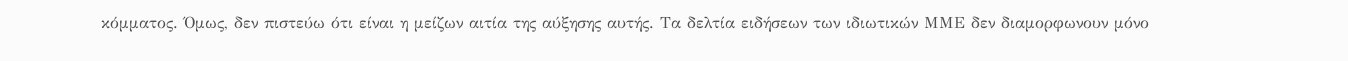κόμματος. Όμως, δεν πιστεύω ότι είναι η μείζων αιτία της αύξησης αυτής. Τα δελτία ειδήσεων των ιδιωτικών ΜΜΕ δεν διαμορφωνουν μόνο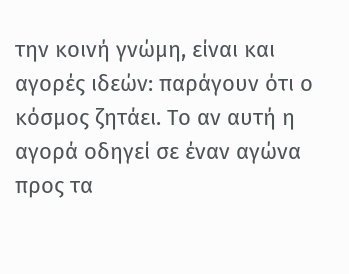την κοινή γνώμη, είναι και αγορές ιδεών: παράγουν ότι ο κόσμος ζητάει. Το αν αυτή η αγορά οδηγεί σε έναν αγώνα προς τα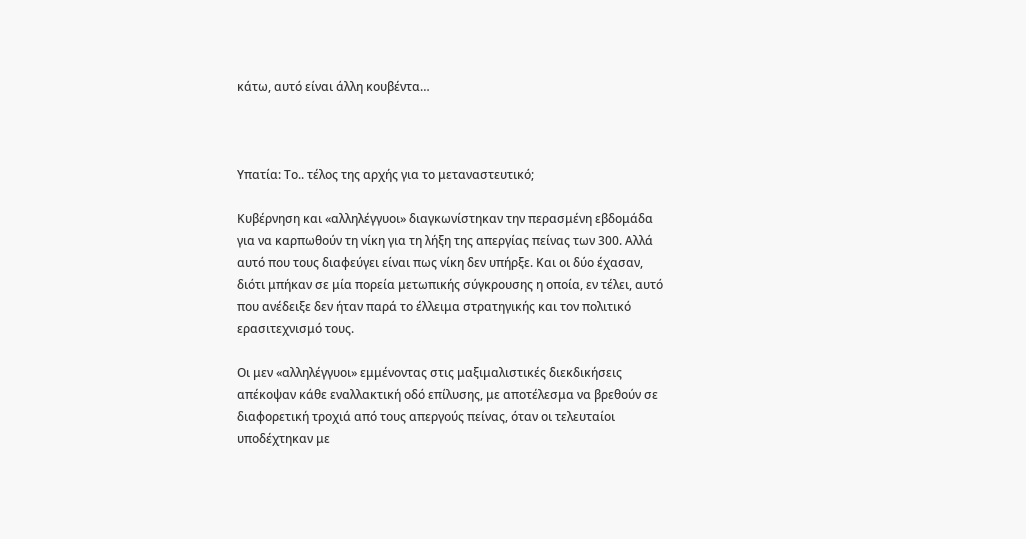κάτω, αυτό είναι άλλη κουβέντα…



Υπατία: Το.. τέλος της αρχής για το μεταναστευτικό;

Κυβέρνηση και «αλληλέγγυοι» διαγκωνίστηκαν την περασμένη εβδομάδα για να καρπωθούν τη νίκη για τη λήξη της απεργίας πείνας των 300. Αλλά αυτό που τους διαφεύγει είναι πως νίκη δεν υπήρξε. Και οι δύο έχασαν, διότι μπήκαν σε μία πορεία μετωπικής σύγκρουσης η οποία, εν τέλει, αυτό που ανέδειξε δεν ήταν παρά το έλλειμα στρατηγικής και τον πολιτικό ερασιτεχνισμό τους.

Οι μεν «αλληλέγγυοι» εμμένοντας στις μαξιμαλιστικές διεκδικήσεις απέκοψαν κάθε εναλλακτική οδό επίλυσης, με αποτέλεσμα να βρεθούν σε διαφορετική τροχιά από τους απεργούς πείνας, όταν οι τελευταίοι υποδέχτηκαν με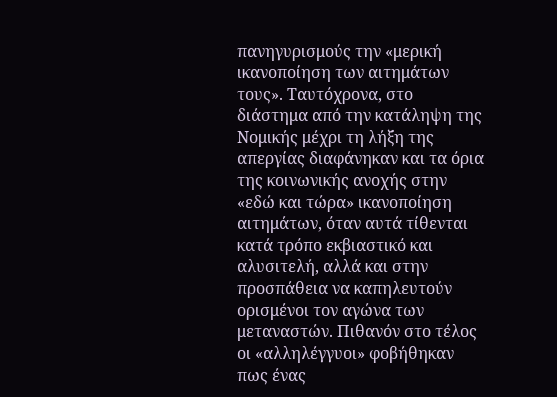πανηγυρισμούς την «μερική ικανοποίηση των αιτημάτων τους». Ταυτόχρονα, στο διάστημα από την κατάληψη της Νομικής μέχρι τη λήξη της απεργίας διαφάνηκαν και τα όρια της κοινωνικής ανοχής στην «εδώ και τώρα» ικανοποίηση αιτημάτων, όταν αυτά τίθενται κατά τρόπο εκβιαστικό και αλυσιτελή, αλλά και στην προσπάθεια να καπηλευτούν ορισμένοι τον αγώνα των μεταναστών. Πιθανόν στο τέλος οι «αλληλέγγυοι» φοβήθηκαν πως ένας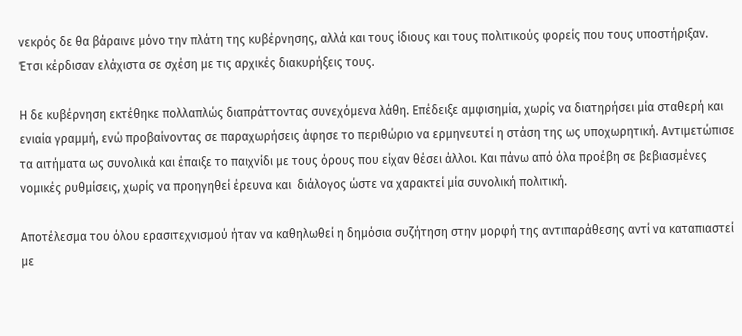νεκρός δε θα βάραινε μόνο την πλάτη της κυβέρνησης, αλλά και τους ίδιους και τους πολιτικούς φορείς που τους υποστήριξαν. Έτσι κέρδισαν ελάχιστα σε σχέση με τις αρχικές διακυρήξεις τους.

Η δε κυβέρνηση εκτέθηκε πολλαπλώς διαπράττοντας συνεχόμενα λάθη. Επέδειξε αμφισημία, χωρίς να διατηρήσει μία σταθερή και ενιαία γραμμή, ενώ προβαίνοντας σε παραχωρήσεις άφησε το περιθώριο να ερμηνευτεί η στάση της ως υποχωρητική. Αντιμετώπισε τα αιτήματα ως συνολικά και έπαιξε το παιχνίδι με τους όρους που είχαν θέσει άλλοι. Και πάνω από όλα προέβη σε βεβιασμένες νομικές ρυθμίσεις, χωρίς να προηγηθεί έρευνα και  διάλογος ώστε να χαρακτεί μία συνολική πολιτική.

Αποτέλεσμα του όλου ερασιτεχνισμού ήταν να καθηλωθεί η δημόσια συζήτηση στην μορφή της αντιπαράθεσης αντί να καταπιαστεί με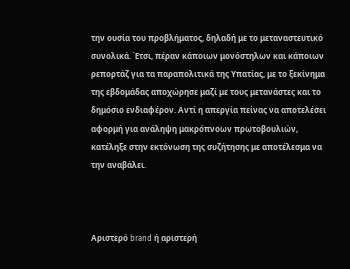την ουσία του προβλήματος, δηλαδή με το μεταναστευτικό συνολικά. Έτσι, πέραν κάποιων μονόστηλων και κάποιων ρεπορτάζ για τα παραπολιτικά της Υπατίας, με το ξεκίνημα της εβδομάδας αποχώρησε μαζί με τους μετανάστες και το δημόσιο ενδιαφέρον. Αντί η απεργία πείνας να αποτελέσει αφορμή για ανάληψη μακρόπνοων πρωτοβουλιών, κατέληξε στην εκτόνωση της συζήτησης με αποτέλεσμα να την αναβάλει.



Αριστερό brand ή αριστερή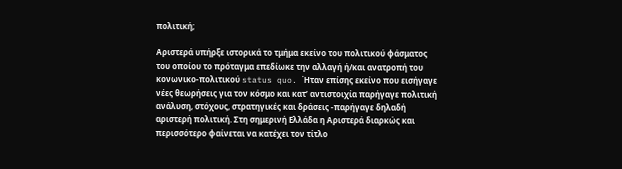πολιτική;

Αριστερά υπήρξε ιστορικά το τμήμα εκείνο του πολιτικού φάσματος του οποίου το πρόταγμα επεδίωκε την αλλαγή ή/και ανατροπή του κονωνικο-πολιτικού status quo. Ήταν επίσης εκείνο που εισήγαγε νέες θεωρήσεις για τον κόσμο και κατ’ αντιστοιχία παρήγαγε πολιτική ανάλυση, στόχους, στρατηγικές και δράσεις -παρήγαγε δηλαδή αριστερή πολιτική. Στη σημερινή Ελλάδα η Αριστερά διαρκώς και περισσότερο φαίνεται να κατέχει τον τίτλο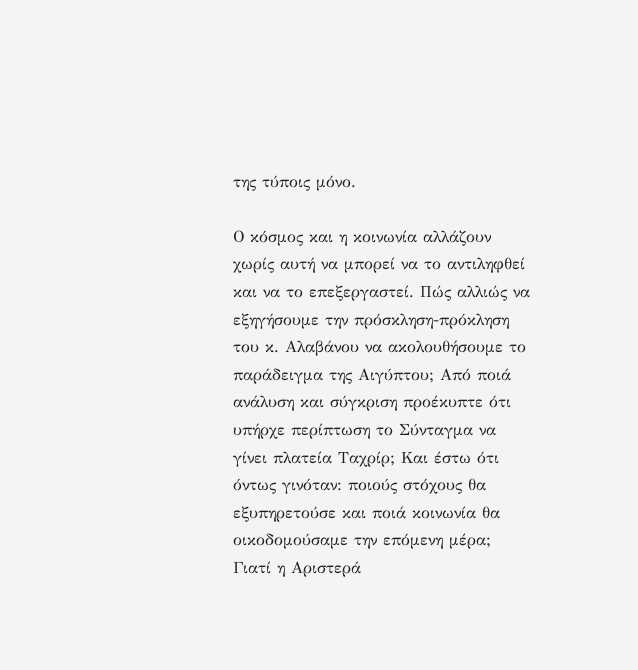της τύποις μόνο.

Ο κόσμος και η κοινωνία αλλάζουν χωρίς αυτή να μπορεί να το αντιληφθεί και να το επεξεργαστεί. Πώς αλλιώς να εξηγήσουμε την πρόσκληση-πρόκληση του κ. Αλαβάνου να ακολουθήσουμε το παράδειγμα της Αιγύπτου; Από ποιά ανάλυση και σύγκριση προέκυπτε ότι υπήρχε περίπτωση το Σύνταγμα να γίνει πλατεία Ταχρίρ; Και έστω ότι όντως γινόταν: ποιούς στόχους θα εξυπηρετούσε και ποιά κοινωνία θα οικοδομούσαμε την επόμενη μέρα; Γιατί η Αριστερά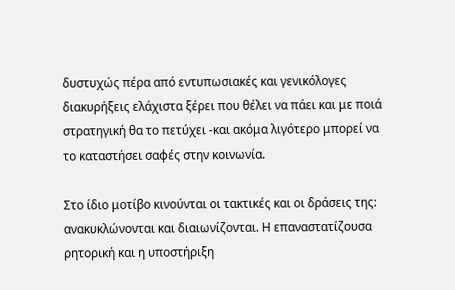δυστυχώς πέρα από εντυπωσιακές και γενικόλογες διακυρήξεις ελάχιστα ξέρει που θέλει να πάει και με ποιά στρατηγική θα το πετύχει -και ακόμα λιγότερο μπορεί να το καταστήσει σαφές στην κοινωνία.

Στο ίδιο μοτίβο κινούνται οι τακτικές και οι δράσεις της: ανακυκλώνονται και διαιωνίζονται. Η επαναστατίζουσα ρητορική και η υποστήριξη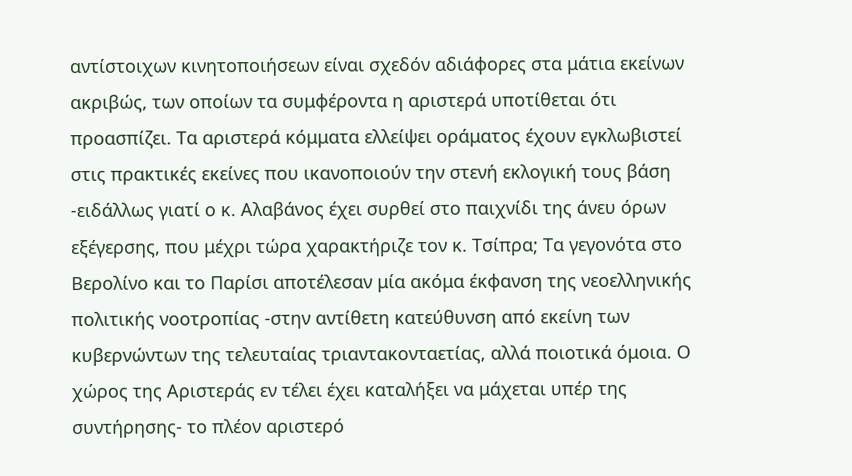αντίστοιχων κινητοποιήσεων είναι σχεδόν αδιάφορες στα μάτια εκείνων ακριβώς, των οποίων τα συμφέροντα η αριστερά υποτίθεται ότι προασπίζει. Τα αριστερά κόμματα ελλείψει οράματος έχουν εγκλωβιστεί στις πρακτικές εκείνες που ικανοποιούν την στενή εκλογική τους βάση -ειδάλλως γιατί ο κ. Αλαβάνος έχει συρθεί στο παιχνίδι της άνευ όρων εξέγερσης, που μέχρι τώρα χαρακτήριζε τον κ. Τσίπρα; Τα γεγονότα στο Βερολίνο και το Παρίσι αποτέλεσαν μία ακόμα έκφανση της νεοελληνικής πολιτικής νοοτροπίας -στην αντίθετη κατεύθυνση από εκείνη των κυβερνώντων της τελευταίας τριαντακονταετίας, αλλά ποιοτικά όμοια. Ο χώρος της Αριστεράς εν τέλει έχει καταλήξει να μάχεται υπέρ της συντήρησης- το πλέον αριστερό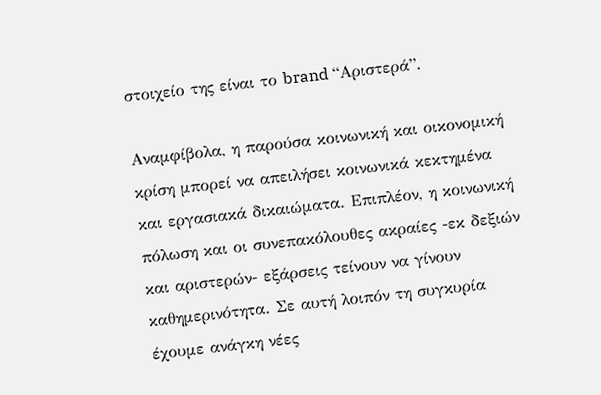στοιχείο της είναι το brand “Αριστερά”.

Αναμφίβολα, η παρούσα κοινωνική και οικονομική κρίση μπορεί να απειλήσει κοινωνικά κεκτημένα και εργασιακά δικαιώματα. Επιπλέον, η κοινωνική πόλωση και οι συνεπακόλουθες ακραίες -εκ δεξιών και αριστερών- εξάρσεις τείνουν να γίνουν καθημερινότητα. Σε αυτή λοιπόν τη συγκυρία έχουμε ανάγκη νέες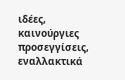ιδέες, καινούργιες προσεγγίσεις, εναλλακτικά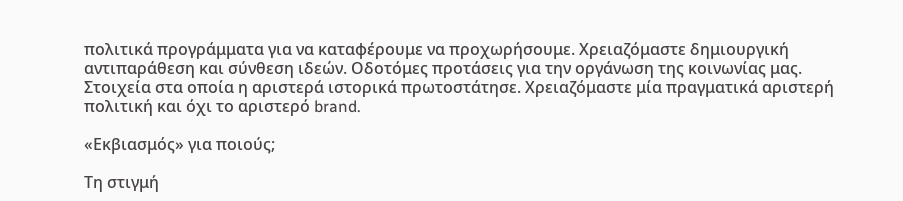πολιτικά προγράμματα για να καταφέρουμε να προχωρήσουμε. Χρειαζόμαστε δημιουργική αντιπαράθεση και σύνθεση ιδεών. Οδοτόμες προτάσεις για την οργάνωση της κοινωνίας μας. Στοιχεία στα οποία η αριστερά ιστορικά πρωτοστάτησε. Χρειαζόμαστε μία πραγματικά αριστερή πολιτική και όχι το αριστερό brand.

«Εκβιασμός» για ποιούς;

Τη στιγμή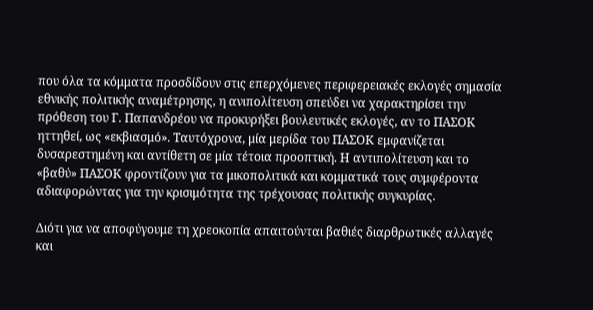που όλα τα κόμματα προσδίδουν στις επερχόμενες περιφερειακές εκλογές σημασία εθνικής πολιτικής αναμέτρησης, η ανιπολίτευση σπεύδει να χαρακτηρίσει την πρόθεση του Γ. Παπανδρέου να προκυρήξει βουλευτικές εκλογές, αν το ΠΑΣΟΚ ηττηθεί, ως «εκβιασμό». Ταυτόχρονα, μία μερίδα του ΠΑΣΟΚ εμφανίζεται δυσαρεστημένη και αντίθετη σε μία τέτοια προοπτική. Η αντιπολίτευση και το «βαθύ» ΠΑΣΟΚ φροντίζουν για τα μικοπολιτικά και κομματικά τους συμφέροντα αδιαφορώντας για την κρισιμότητα της τρέχουσας πολιτικής συγκυρίας.

Διότι για να αποφύγουμε τη χρεοκοπία απαιτούνται βαθιές διαρθρωτικές αλλαγές και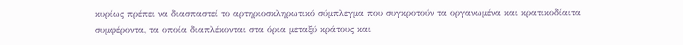κυρίως πρέπει να διασπαστεί το αρτηριοσκληρωτικό σύμπλεγμα που συγκροτούν τα οργανωμένα και κρατικοδίαιτα συμφέροντα, τα οποία διαπλέκονται στα όρια μεταξύ κράτους και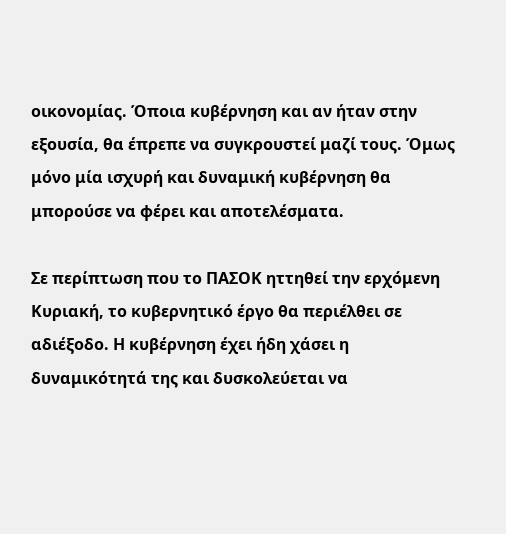οικονομίας. Όποια κυβέρνηση και αν ήταν στην εξουσία, θα έπρεπε να συγκρουστεί μαζί τους. Όμως μόνο μία ισχυρή και δυναμική κυβέρνηση θα μπορούσε να φέρει και αποτελέσματα.

Σε περίπτωση που το ΠΑΣΟΚ ηττηθεί την ερχόμενη Κυριακή, το κυβερνητικό έργο θα περιέλθει σε αδιέξοδο. Η κυβέρνηση έχει ήδη χάσει η δυναμικότητά της και δυσκολεύεται να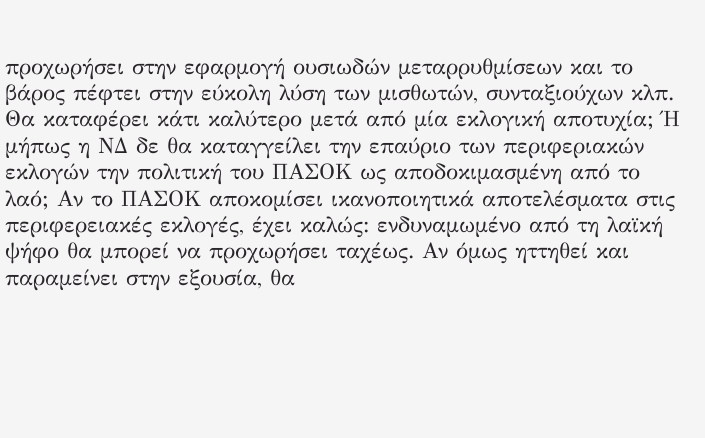προχωρήσει στην εφαρμογή ουσιωδών μεταρρυθμίσεων και το βάρος πέφτει στην εύκολη λύση των μισθωτών, συνταξιούχων κλπ. Θα καταφέρει κάτι καλύτερο μετά από μία εκλογική αποτυχία; Ή μήπως η ΝΔ δε θα καταγγείλει την επαύριο των περιφεριακών εκλογών την πολιτική του ΠΑΣΟΚ ως αποδοκιμασμένη από το λαό; Αν το ΠΑΣΟΚ αποκομίσει ικανοποιητικά αποτελέσματα στις περιφερειακές εκλογές, έχει καλώς: ενδυναμωμένο από τη λαϊκή ψήφο θα μπορεί να προχωρήσει ταχέως. Αν όμως ηττηθεί και παραμείνει στην εξουσία, θα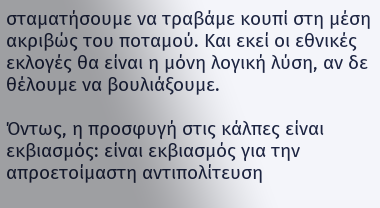σταματήσουμε να τραβάμε κουπί στη μέση ακριβώς του ποταμού. Και εκεί οι εθνικές εκλογές θα είναι η μόνη λογική λύση, αν δε θέλουμε να βουλιάξουμε.

Όντως, η προσφυγή στις κάλπες είναι εκβιασμός: είναι εκβιασμός για την απροετοίμαστη αντιπολίτευση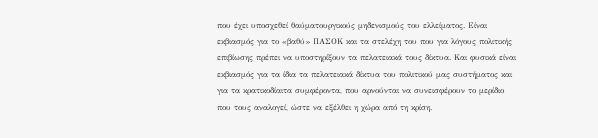που έχει υποσχεθεί θαύματουργικούς μηδενισμούς του ελλείματος. Eίναι εκβιασμός για το «βαθύ» ΠΑΣΟΚ και τα στελέχη του που για λόγους πολιτικής επιβίωσης πρέπει να υποστηρίξουν τα πελατειακά τους δίκτυα. Kαι φυσικά είναι εκβιασμός για τα ίδια τα πελατειακά δίκτυα του πολιτικού μας συστήματος και για τα κρατικοδίαιτα συμφέροντα, που αρνούνται να συνεισφέρουν το μερίδιο που τους αναλογεί, ώστε να εξέλθει η χώρα από τη κρίση.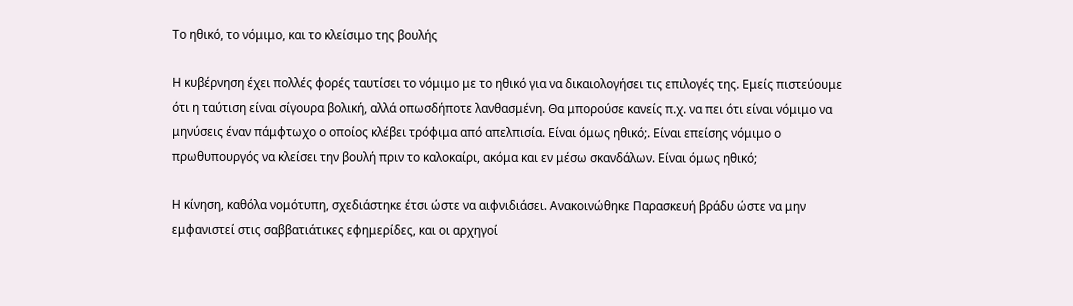Το ηθικό, το νόμιμο, και το κλείσιμο της βουλής

Η κυβέρνηση έχει πολλές φορές ταυτίσει το νόμιμο με το ηθικό για να δικαιολογήσει τις επιλογές της. Εμείς πιστεύουμε ότι η ταύτιση είναι σίγουρα βολική, αλλά οπωσδήποτε λανθασμένη. Θα μπορούσε κανείς π.χ. να πει ότι είναι νόμιμο να μηνύσεις έναν πάμφτωχο ο οποίος κλέβει τρόφιμα από απελπισία. Είναι όμως ηθικό;. Είναι επείσης νόμιμο ο πρωθυπουργός να κλείσει την βουλή πριν το καλοκαίρι, ακόμα και εν μέσω σκανδάλων. Είναι όμως ηθικό;

Η κίνηση, καθόλα νομότυπη, σχεδιάστηκε έτσι ώστε να αιφνιδιάσει. Ανακοινώθηκε Παρασκευή βράδυ ώστε να μην εμφανιστεί στις σαββατιάτικες εφημερίδες, και οι αρχηγοί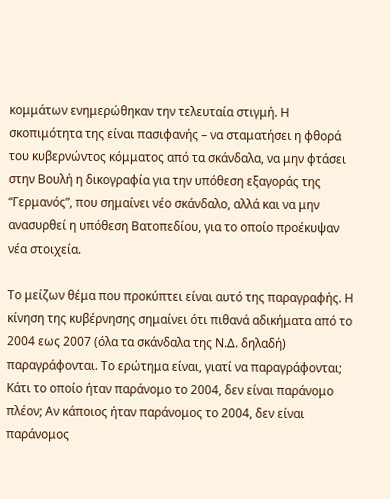κομμάτων ενημερώθηκαν την τελευταία στιγμή. Η σκοπιμότητα της είναι πασιφανής – να σταματήσει η φθορά του κυβερνώντος κόμματος από τα σκάνδαλα, να μην φτάσει στην Βουλή η δικογραφία για την υπόθεση εξαγοράς της “Γερμανός”, που σημαίνει νέο σκάνδαλο, αλλά και να μην ανασυρθεί η υπόθεση Βατοπεδίου, για το οποίο προέκυψαν νέα στοιχεία.

Το μείζων θέμα που προκύπτει είναι αυτό της παραγραφής. Η κίνηση της κυβέρνησης σημαίνει ότι πιθανά αδικήματα από το 2004 εως 2007 (όλα τα σκάνδαλα της Ν.Δ. δηλαδή) παραγράφονται. Το ερώτημα είναι, γιατί να παραγράφονται; Κάτι το οποίο ήταν παράνομο το 2004, δεν είναι παράνομο πλέον; Αν κάποιος ήταν παράνομος το 2004, δεν είναι παράνομος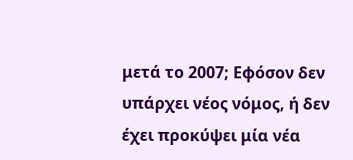μετά το 2007; Εφόσον δεν υπάρχει νέος νόμος, ή δεν έχει προκύψει μία νέα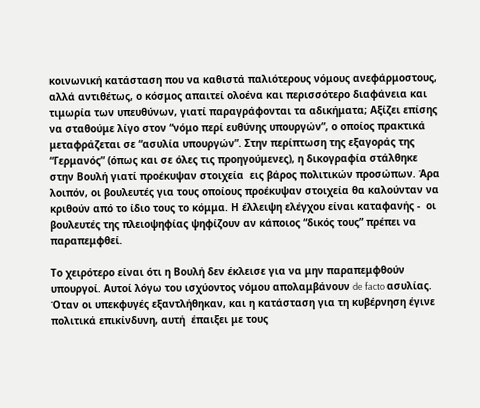κοινωνική κατάσταση που να καθιστά παλιότερους νόμους ανεφάρμοστους, αλλά αντιθέτως, ο κόσμος απαιτεί ολοένα και περισσότερο διαφάνεια και τιμωρία των υπευθύνων, γιατί παραγράφονται τα αδικήματα; Αξίζει επίσης να σταθούμε λίγο στον “νόμο περί ευθύνης υπουργών”, ο οποίος πρακτικά μεταφράζεται σε “ασυλία υπουργών”. Στην περίπτωση της εξαγοράς της “Γερμανός” (όπως και σε όλες τις προηγούμενες), η δικογραφία στάλθηκε στην Βουλή γιατί προέκυψαν στοιχεία  εις βάρος πολιτικών προσώπων. Άρα λοιπόν, οι βουλευτές για τους οποίους προέκυψαν στοιχεία θα καλούνταν να κριθούν από το ίδιο τους το κόμμα. Η έλλειψη ελέγχου είναι καταφανής -  οι βουλευτές της πλειοψηφίας ψηφίζουν αν κάποιος “δικός τους” πρέπει να παραπεμφθεί.

Το χειρότερο είναι ότι η Βουλή δεν έκλεισε για να μην παραπεμφθούν υπουργοί. Αυτοί λόγω του ισχύοντος νόμου απολαμβάνουν de facto ασυλίας. Όταν οι υπεκφυγές εξαντλήθηκαν, και η κατάσταση για τη κυβέρνηση έγινε πολιτικά επικίνδυνη, αυτή  έπαιξει με τους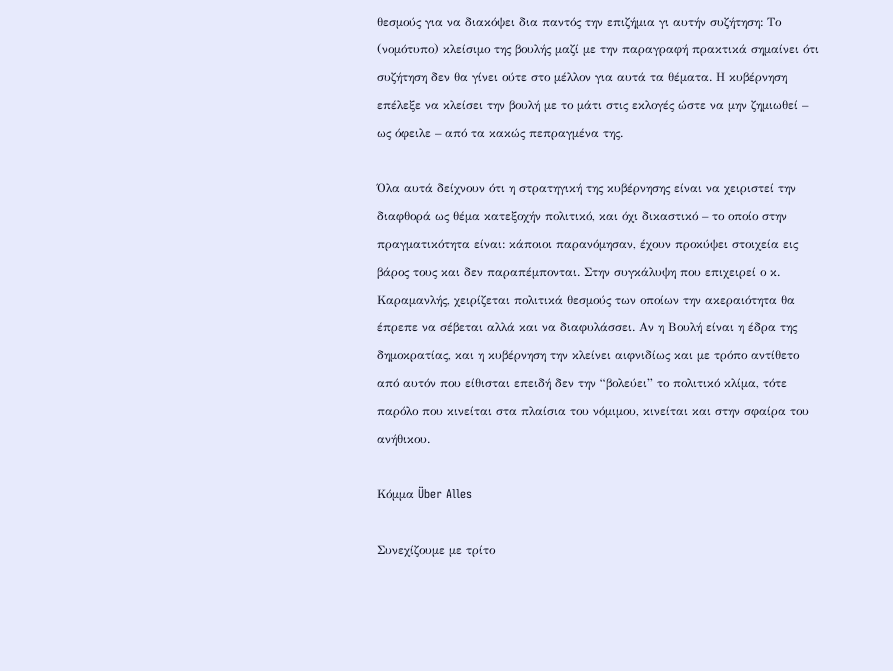θεσμούς για να διακόψει δια παντός την επιζήμια γι αυτήν συζήτηση: Το (νομότυπο) κλείσιμο της βουλής μαζί με την παραγραφή πρακτικά σημαίνει ότι συζήτηση δεν θα γίνει ούτε στο μέλλον για αυτά τα θέματα. Η κυβέρνηση επέλεξε να κλείσει την βουλή με το μάτι στις εκλογές ώστε να μην ζημιωθεί – ως όφειλε – από τα κακώς πεπραγμένα της.

Όλα αυτά δείχνουν ότι η στρατηγική της κυβέρνησης είναι να χειριστεί την διαφθορά ως θέμα κατεξοχήν πολιτικό, και όχι δικαστικό – το οποίο στην πραγματικότητα είναι: κάποιοι παρανόμησαν, έχουν προκύψει στοιχεία εις βάρος τους και δεν παραπέμπονται. Στην συγκάλυψη που επιχειρεί ο κ. Καραμανλής, χειρίζεται πολιτικά θεσμούς των οποίων την ακεραιότητα θα έπρεπε να σέβεται αλλά και να διαφυλάσσει. Αν η Βουλή είναι η έδρα της δημοκρατίας, και η κυβέρνηση την κλείνει αιφνιδίως και με τρόπο αντίθετο από αυτόν που είθισται επειδή δεν την “βολεύει” το πολιτικό κλίμα, τότε παρόλο που κινείται στα πλαίσια του νόμιμου, κινείται και στην σφαίρα του ανήθικου.

Κόμμα Über Alles

Συνεχίζουμε με τρίτο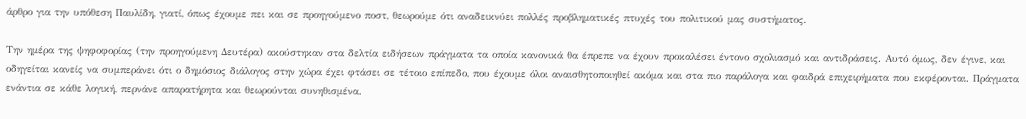άρθρο για την υπόθεση Παυλίδη, γιατί, όπως έχουμε πει και σε προηγούμενο ποστ, θεωρούμε ότι αναδεικνύει πολλές προβληματικές πτυχές του πολιτικού μας συστήματος.

Την ημέρα της ψηφοφορίας (την προηγούμενη Δευτέρα) ακούστηκαν στα δελτία ειδήσεων πράγματα τα οποία κανονικά θα έπρεπε να έχουν προκαλέσει έντονο σχολιασμό και αντιδράσεις. Αυτό όμως, δεν έγινε, και οδηγείται κανείς να συμπεράνει ότι ο δημόσιος διάλογος στην χώρα έχει φτάσει σε τέτοιο επίπεδο, που έχουμε όλοι αναισθητοποιηθεί ακόμα και στα πιο παράλογα και φαιδρά επιχειρήματα που εκφέρονται. Πράγματα ενάντια σε κάθε λογική, περνάνε απαρατήρητα και θεωρούνται συνηθισμένα.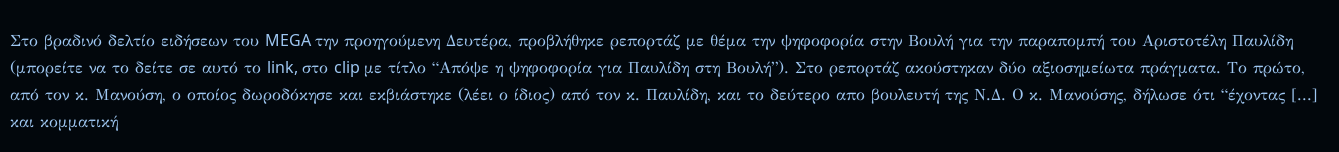Στο βραδινό δελτίο ειδήσεων του MEGA την προηγούμενη Δευτέρα, προβλήθηκε ρεπορτάζ με θέμα την ψηφοφορία στην Βουλή για την παραπομπή του Αριστοτέλη Παυλίδη (μπορείτε να το δείτε σε αυτό το link, στο clip με τίτλο “Απόψε η ψηφοφορία για Παυλίδη στη Βουλή”). Στο ρεπορτάζ ακούστηκαν δύο αξιοσημείωτα πράγματα. Το πρώτο, από τον κ. Μανούση, ο οποίος δωροδόκησε και εκβιάστηκε (λέει ο ίδιος) από τον κ. Παυλίδη, και το δεύτερο απο βουλευτή της Ν.Δ. Ο κ. Μανούσης, δήλωσε ότι “έχοντας [...] και κομματική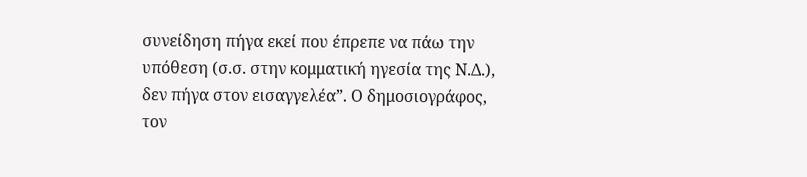συνείδηση πήγα εκεί που έπρεπε να πάω την υπόθεση (σ.σ. στην κομματική ηγεσία της Ν.Δ.), δεν πήγα στον εισαγγελέα”. Ο δημοσιογράφος, τον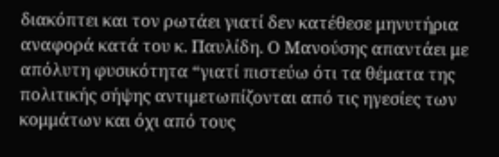διακόπτει και τον ρωτάει γιατί δεν κατέθεσε μηνυτήρια αναφορά κατά του κ. Παυλίδη. Ο Μανούσης απαντάει με απόλυτη φυσικότητα “γιατί πιστεύω ότι τα θέματα της πολιτικής σήψης αντιμετωπίζονται από τις ηγεσίες των κομμάτων και όχι από τους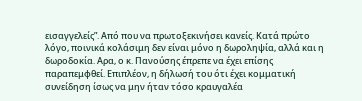εισαγγελείς”. Από που να πρωτοξεκινήσει κανείς. Κατά πρώτο λόγο, ποινικά κολάσιμη δεν είναι μόνο η δωροληψία, αλλά και η δωροδοκία. Αρα, ο κ. Πανούσης έπρεπε να έχει επίσης παραπεμφθεί. Επιπλέον, η δήλωσή του ότι έχει κομματική συνείδηση ίσως να μην ήταν τόσο κραυγαλέα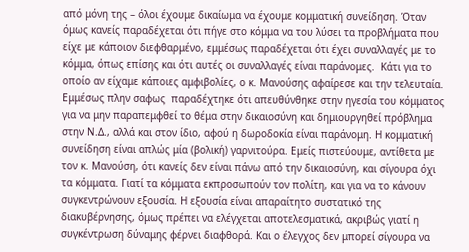από μόνη της – όλοι έχουμε δικαίωμα να έχουμε κομματική συνείδηση. Όταν όμως κανείς παραδέχεται ότι πήγε στο κόμμα να του λύσει τα προβλήματα που είχε με κάποιον διεφθαρμένο, εμμέσως παραδέχεται ότι έχει συναλλαγές με το κόμμα, όπως επίσης και ότι αυτές οι συναλλαγές είναι παράνομες.  Κάτι για το οποίο αν είχαμε κάποιες αμφιβολίες, ο κ. Μανούσης αφαίρεσε και την τελευταία. Εμμέσως πλην σαφως  παραδέχτηκε ότι απευθύνθηκε στην ηγεσία του κόμματος για να μην παραπεμφθεί το θέμα στην δικαιοσύνη και δημιουργηθεί πρόβλημα στην Ν.Δ., αλλά και στον ίδιο, αφού η δωροδοκία είναι παράνομη. Η κομματική συνείδηση είναι απλώς μία (βολική) γαρνιτούρα. Εμείς πιστεύουμε, αντίθετα με τον κ. Μανούση, ότι κανείς δεν είναι πάνω από την δικαιοσύνη, και σίγουρα όχι τα κόμματα. Γιατί τα κόμματα εκπροσωπούν τον πολίτη, και για να το κάνουν συγκεντρώνουν εξουσία. Η εξουσία είναι απαραίτητο συστατικό της διακυβέρνησης, όμως πρέπει να ελέγχεται αποτελεσματικά, ακριβώς γιατί η συγκέντρωση δύναμης φέρνει διαφθορά. Και ο έλεγχος δεν μπορεί σίγουρα να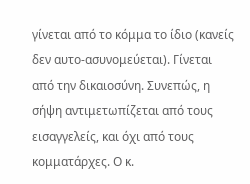γίνεται από το κόμμα το ίδιο (κανείς δεν αυτο-ασυνομεύεται). Γίνεται από την δικαιοσύνη. Συνεπώς, η σήψη αντιμετωπίζεται από τους εισαγγελείς, και όχι από τους κομματάρχες. Ο κ.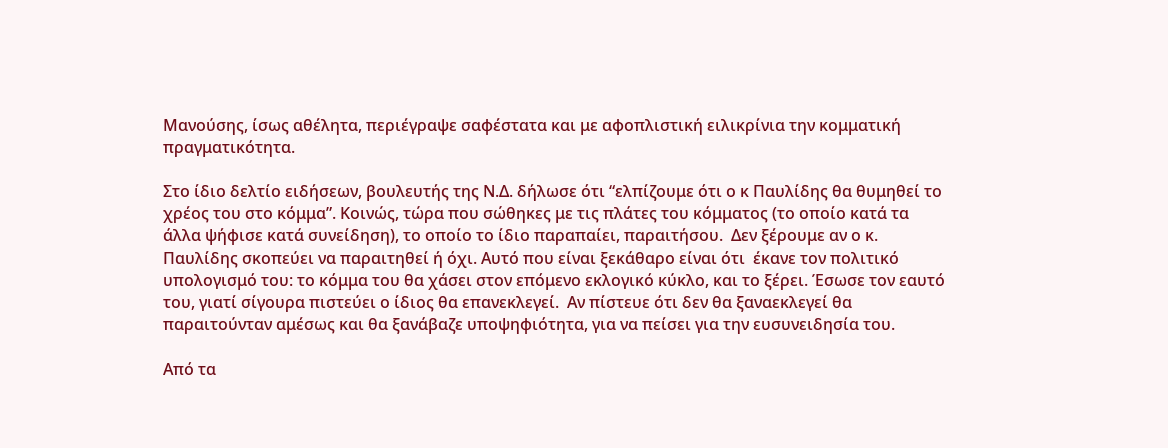Μανούσης, ίσως αθέλητα, περιέγραψε σαφέστατα και με αφοπλιστική ειλικρίνια την κομματική πραγματικότητα.

Στο ίδιο δελτίο ειδήσεων, βουλευτής της Ν.Δ. δήλωσε ότι “ελπίζουμε ότι ο κ Παυλίδης θα θυμηθεί το χρέος του στο κόμμα”. Κοινώς, τώρα που σώθηκες με τις πλάτες του κόμματος (το οποίο κατά τα άλλα ψήφισε κατά συνείδηση), το οποίο το ίδιο παραπαίει, παραιτήσου.  Δεν ξέρουμε αν ο κ. Παυλίδης σκοπεύει να παραιτηθεί ή όχι. Αυτό που είναι ξεκάθαρο είναι ότι  έκανε τον πολιτικό υπολογισμό του: το κόμμα του θα χάσει στον επόμενο εκλογικό κύκλο, και το ξέρει. Έσωσε τον εαυτό του, γιατί σίγουρα πιστεύει ο ίδιος θα επανεκλεγεί.  Αν πίστευε ότι δεν θα ξαναεκλεγεί θα παραιτούνταν αμέσως και θα ξανάβαζε υποψηφιότητα, για να πείσει για την ευσυνειδησία του.

Από τα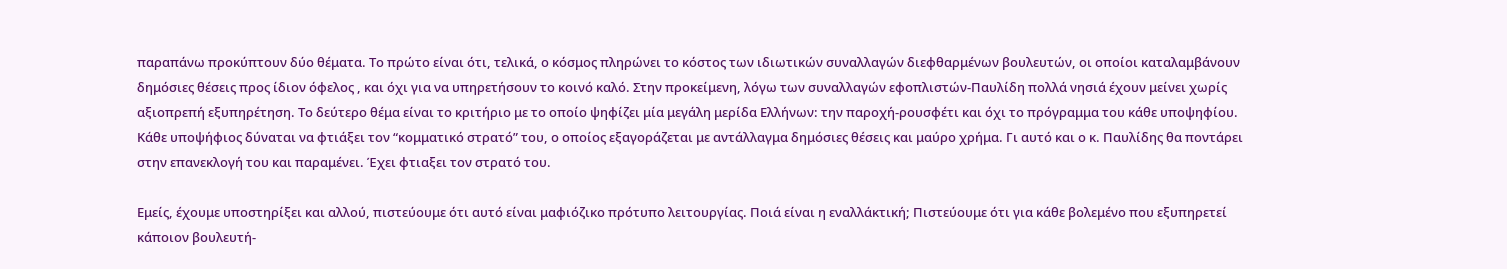παραπάνω προκύπτουν δύο θέματα. Το πρώτο είναι ότι, τελικά, ο κόσμος πληρώνει το κόστος των ιδιωτικών συναλλαγών διεφθαρμένων βουλευτών, οι οποίοι καταλαμβάνουν δημόσιες θέσεις προς ίδιον όφελος , και όχι για να υπηρετήσουν το κοινό καλό. Στην προκείμενη, λόγω των συναλλαγών εφοπλιστών-Παυλίδη πολλά νησιά έχουν μείνει χωρίς αξιοπρεπή εξυπηρέτηση. Το δεύτερο θέμα είναι το κριτήριο με το οποίο ψηφίζει μία μεγάλη μερίδα Ελλήνων: την παροχή-ρουσφέτι και όχι το πρόγραμμα του κάθε υποψηφίου. Κάθε υποψήφιος δύναται να φτιάξει τον “κομματικό στρατό” του, ο οποίος εξαγοράζεται με αντάλλαγμα δημόσιες θέσεις και μαύρο χρήμα. Γι αυτό και ο κ. Παυλίδης θα ποντάρει στην επανεκλογή του και παραμένει. Έχει φτιαξει τον στρατό του.

Εμείς, έχουμε υποστηρίξει και αλλού, πιστεύουμε ότι αυτό είναι μαφιόζικο πρότυπο λειτουργίας. Ποιά είναι η εναλλάκτική; Πιστεύουμε ότι για κάθε βολεμένο που εξυπηρετεί κάποιον βουλευτή-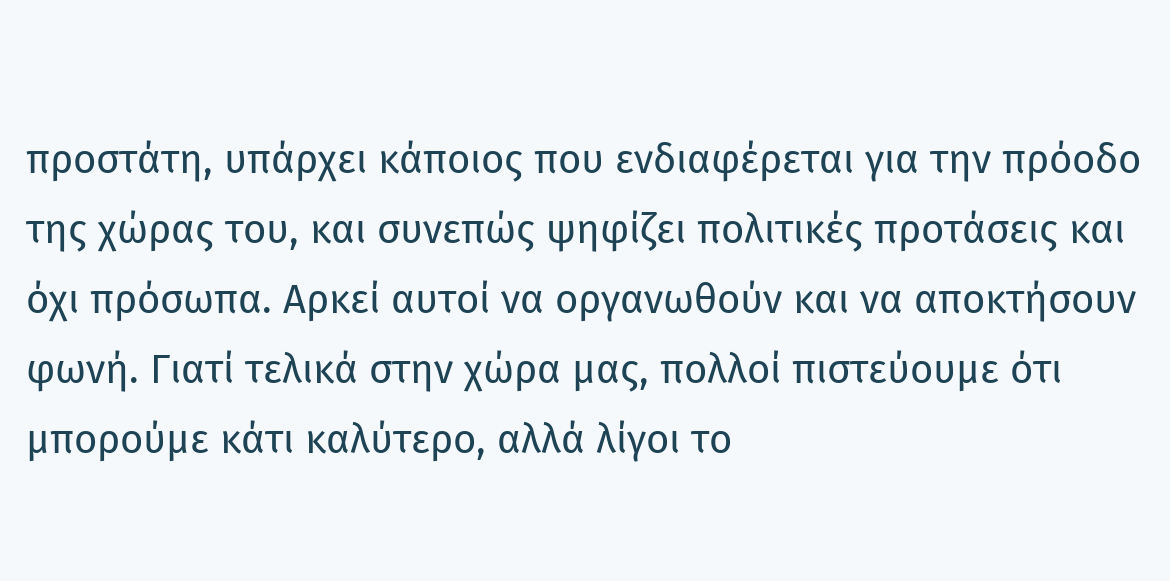προστάτη, υπάρχει κάποιος που ενδιαφέρεται για την πρόοδο της χώρας του, και συνεπώς ψηφίζει πολιτικές προτάσεις και όχι πρόσωπα. Αρκεί αυτοί να οργανωθούν και να αποκτήσουν φωνή. Γιατί τελικά στην χώρα μας, πολλοί πιστεύουμε ότι μπορούμε κάτι καλύτερο, αλλά λίγοι το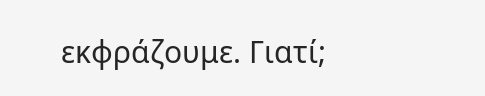εκφράζουμε. Γιατί;